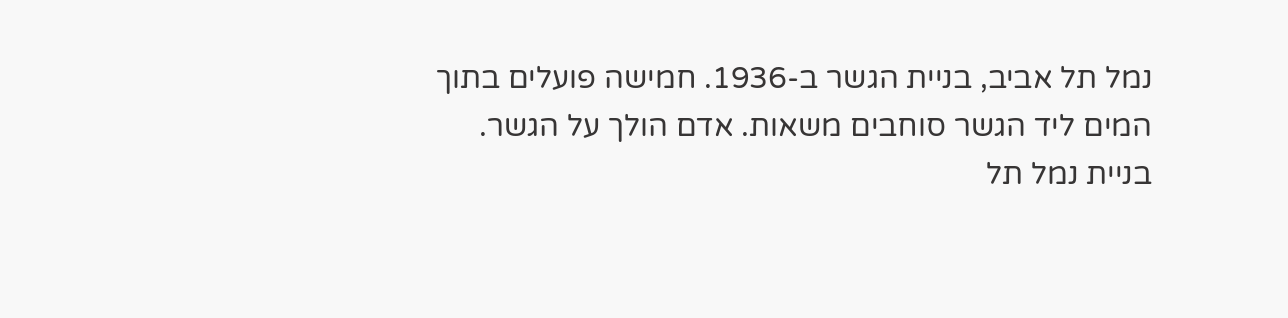נמל תל אביב, בניית הגשר ב-1936. חמישה פועלים בתוך המים ליד הגשר סוחבים משאות. אדם הולך על הגשר.
בניית נמל תל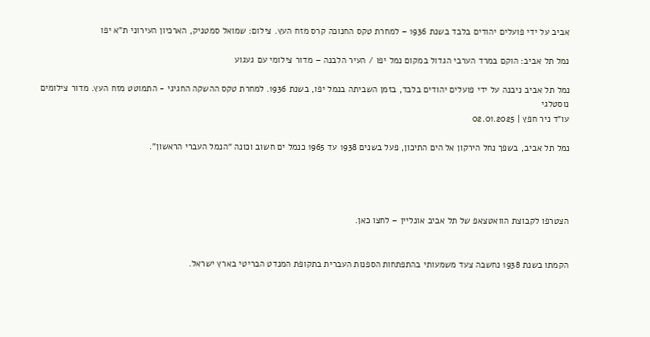אביב על ידי פועלים יהודים בלבד בשנת 1936 – למחרת טקס החנוכה קרס מזח העץ. צילום: שמואל סמטניק, הארכיון העירוני ת”א יפו

נמל תל אביב: הוקם במרד הערבי הגדול במקום נמל יפו / העיר הלבנה – מדור צילומי עם געגוע

נמל תל אביב ניבנה על ידי פועלים יהודים בלבד, בזמן השביתה בנמל יפו, בשנת 1936. למחרת טקס ההשקה החגיגי - התמוטט מזח העץ. מדור צילומים נוסטלגי
עו"ד ניר חפץ | 02.01.2025

נמל תל אביב, בשפך נחל הירקון אל הים התיכון, פעל בשנים 1938 עד 1965 כנמל ים חשוב וכונה “הנמל העברי הראשון”.




הצטרפו לקבוצת הוואטצאפ של תל אביב אונליין – לחצו כאן.


הקמתו בשנת 1938 נחשבה צעד משמעותי בהתפתחות הספנות העברית בתקופת המנדט הבריטי בארץ ישראל.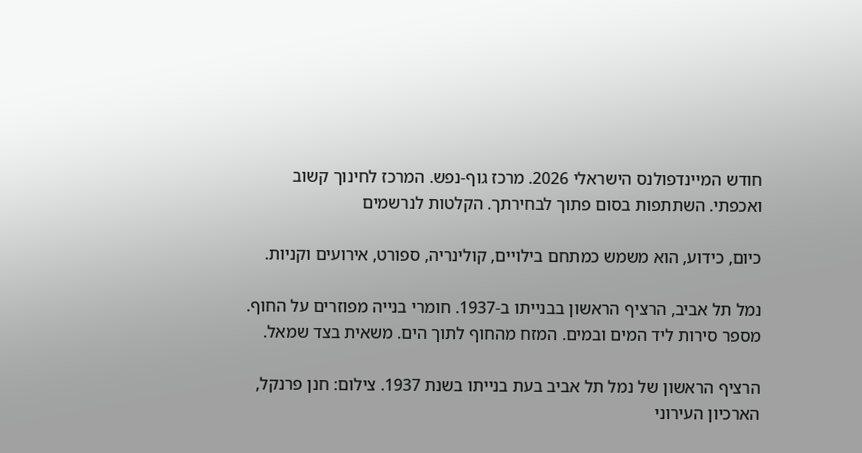חודש המיינדפולנס הישראלי 2026. מרכז גוף-נפש. המרכז לחינוך קשוב ואכפתי. השתתפות בסום פתוך לבחירתך. הקלטות לנרשמים

כיום, כידוע, הוא משמש כמתחם בילויים, קולינריה, ספורט, אירועים וקניות.

נמל תל אביב, הרציף הראשון בבנייתו ב-1937. חומרי בנייה מפוזרים על החוף. מספר סירות ליד המים ובמים. המזח מהחוף לתוך הים. משאית בצד שמאל.

הרציף הראשון של נמל תל אביב בעת בנייתו בשנת 1937. צילום: חנן פרנקל, הארכיון העירוני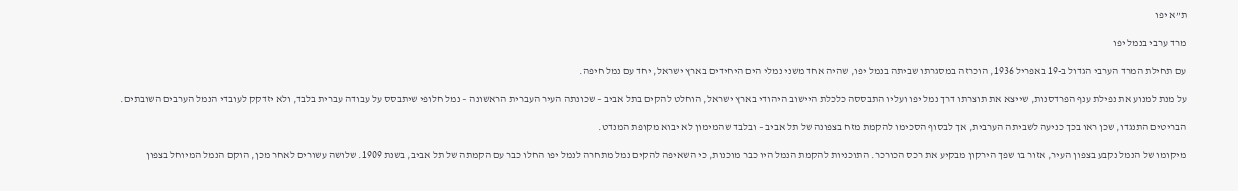ת”א יפו

מרד ערבי בנמל יפו

עם תחילת המרד הערבי הגדול ב-19 באפריל 1936, הוכרזה במסגרתו שביתה בנמל יפו, שהיה אחד משני נמלי הים היחידים בארץ ישראל, יחד עם נמל חיפה.

על מנת למנוע את נפילת ענף הפרדסנות, שייצא את תוצרתו דרך נמל יפו ועליו התבססה כלכלת היישוב היהודי בארץ ישראל, הוחלט להקים בתל אביב – שכונתה העיר העברית הראשונה – נמל חלופי שיתבסס על עבודה עברית בלבד, ולא יזדקק לעובדי הנמל הערבים השובתים.

הבריטים התנגדו, שכן ראו בכך כניעה לשביתה הערבית, אך לבסוף הסכימו להקמת מזח בצפונה של תל אביב – ובלבד שהמימון לא יבוא מקופת המנדט.

מיקומו של הנמל נקבע בצפון העיר, אזור בו שפך הירקון מבקיע את רכס הכורכר. התוכניות להקמת הנמל היו כבר מוכנות, כי השאיפה להקים נמל מתחרה לנמל יפו החלו כבר עם הקמתה של תל אביב, בשנת 1909. שלושה עשורים לאחר מכן, הוקם הנמל המיוחל בצפון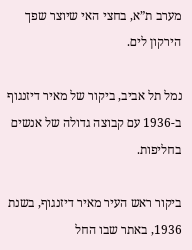מערב ת”א, בחצי האי שיוצר שפך הירקון לים.

נמל תל אביב, ביקור של מאיר דיזנגוף ב-1936 עם קבוצה גדולה של אנשים בחליפות.

ביקור ראש העיר מאיר דיזנגוף, בשנת 1936, באתר שבו החל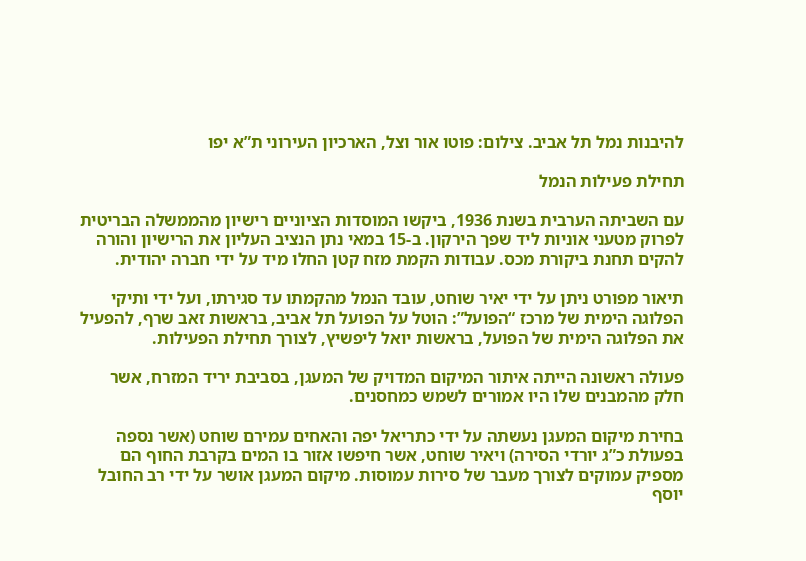להיבנות נמל תל אביב. צילום: פוטו אור וצל, הארכיון העירוני ת”א יפו

תחילת פעילות הנמל

עם השביתה הערבית בשנת 1936, ביקשו המוסדות הציוניים רישיון מהממשלה הבריטית לפרוק מטעני אוניות ליד שפך הירקון. ב-15 במאי נתן הנציב העליון את הרישיון והורה להקים תחנת ביקורת מכס. עבודות הקמת מזח קטן החלו מיד על ידי חברה יהודית.

תיאור מפורט ניתן על ידי יאיר שוחט, עובד הנמל מהקמתו עד סגירתו, ועל ידי ותיקי הפלוגה הימית של מרכז “הפועל”: הוטל על הפועל תל אביב, בראשות זאב שרף, להפעיל את הפלוגה הימית של הפועל, בראשות יואל ליפשיץ, לצורך תחילת הפעילות.

פעולה ראשונה הייתה איתור המיקום המדויק של המעגן, בסביבת יריד המזרח, אשר חלק מהמבנים שלו היו אמורים לשמש כמחסנים.

בחירת מיקום המעגן נעשתה על ידי כתריאל יפה והאחים עמירם שוחט (אשר נספה בפעולת כ”ג יורדי הסירה) ויאיר שוחט, אשר חיפשו אזור בו המים בקרבת החוף הם מספיק עמוקים לצורך מעבר של סירות עמוסות. מיקום המעגן אושר על ידי רב החובל יוסף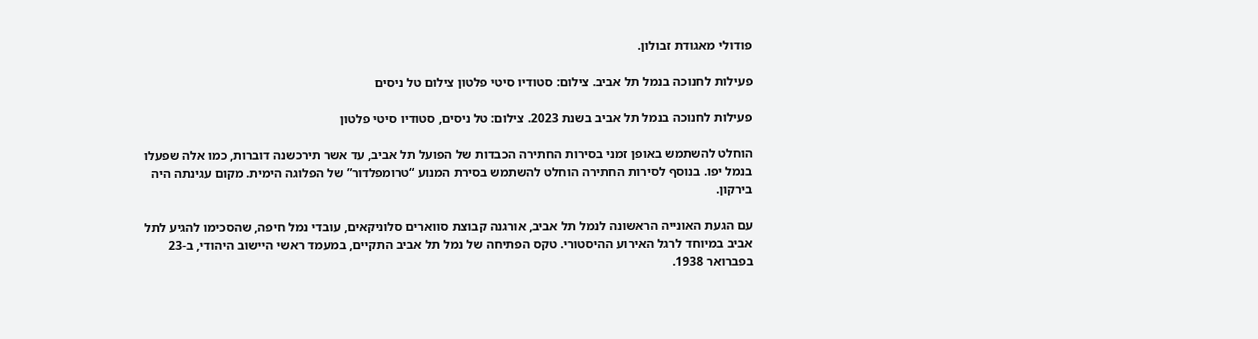פודולי מאגודת זבולון.

פעילות לחנוכה בנמל תל אביב. צילום: סטודיו סיטי פלטון צילום טל ניסים

פעילות לחנוכה בנמל תל אביב בשנת 2023. צילום: טל ניסים, סטודיו סיטי פלטון

הוחלט להשתמש באופן זמני בסירות החתירה הכבדות של הפועל תל אביב, עד אשר תירכשנה דוברות, כמו אלה שפעלו בנמל יפו. בנוסף לסירות החתירה הוחלט להשתמש בסירת המנוע “טרומפלדור” של הפלוגה הימית. מקום עגינתה היה בירקון.

עם הגעת האונייה הראשונה לנמל תל אביב, אורגנה קבוצת סווארים סלוניקאים, עובדי נמל חיפה, שהסכימו להגיע לתל אביב במיוחד לרגל האירוע ההיסטורי. טקס הפתיחה של נמל תל אביב התקיים, במעמד ראשי היישוב היהודי, ב-23 בפברואר 1938.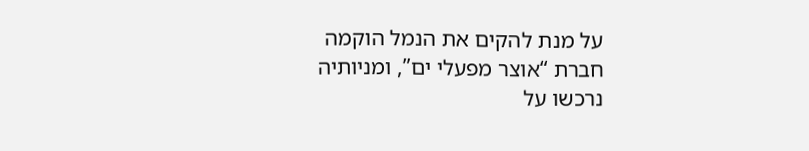על מנת להקים את הנמל הוקמה חברת “אוצר מפעלי ים”, ומניותיה נרכשו על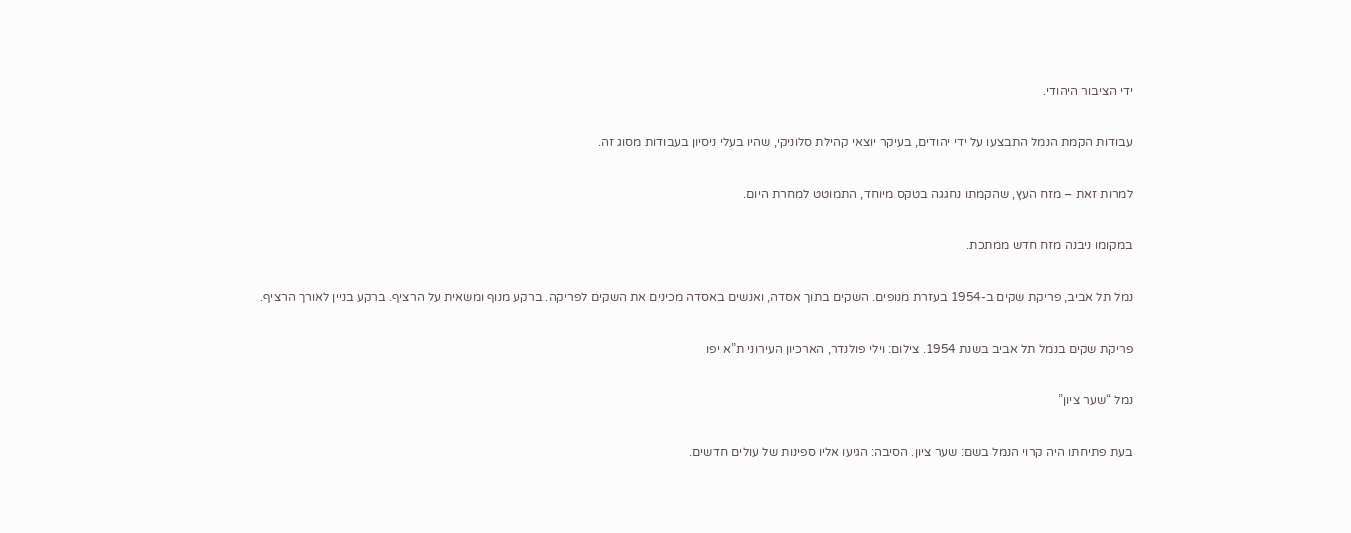ידי הציבור היהודי.

עבודות הקמת הנמל התבצעו על ידי יהודים, בעיקר יוצאי קהילת סלוניקי, שהיו בעלי ניסיון בעבודות מסוג זה.

למרות זאת – מזח העץ, שהקמתו נחגגה בטקס מיוחד, התמוטט למחרת היום.

במקומו ניבנה מזח חדש ממתכת.

נמל תל אביב, פריקת שקים ב-1954 בעזרת מנופים. השקים בתוך אסדה, ואנשים באסדה מכינים את השקים לפריקה. ברקע מנוף ומשאית על הרציף. ברקע בניין לאורך הרציף.

פריקת שקים בנמל תל אביב בשנת 1954. צילום: וילי פולנדר, הארכיון העירוני ת”א יפו

נמל “שער ציון”

בעת פתיחתו היה קרוי הנמל בשם: שער ציון. הסיבה: הגיעו אליו ספינות של עולים חדשים.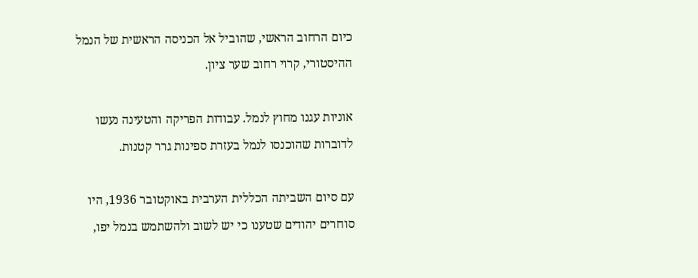כיום הרחוב הראשי, שהוביל אל הכניסה הראשית של הנמל ההיסטורי, קרוי רחוב שער ציון.

אוניות עגנו מחוץ לנמל. עבודות הפריקה והטעינה נעשו לדוברות שהוכנסו לנמל בעזרת ספינות גרר קטנות.

עם סיום השביתה הכללית הערבית באוקטובר 1936, היו סוחרים יהודים שטענו כי יש לשוב ולהשתמש בנמל יפו,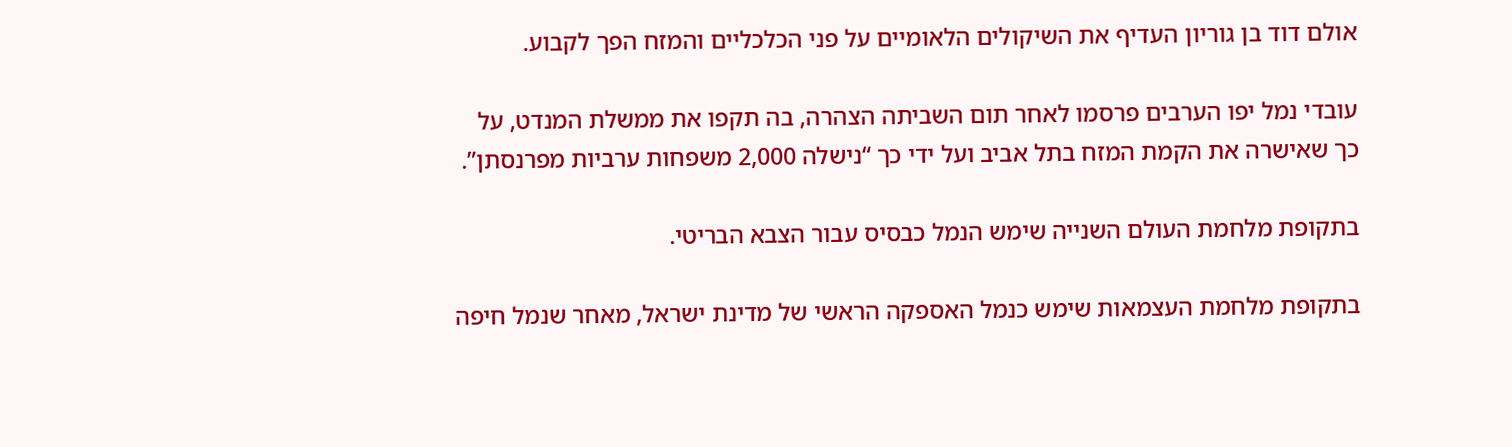אולם דוד בן גוריון העדיף את השיקולים הלאומיים על פני הכלכליים והמזח הפך לקבוע.

עובדי נמל יפו הערבים פרסמו לאחר תום השביתה הצהרה, בה תקפו את ממשלת המנדט, על כך שאישרה את הקמת המזח בתל אביב ועל ידי כך “נישלה 2,000 משפחות ערביות מפרנסתן”.

בתקופת מלחמת העולם השנייה שימש הנמל כבסיס עבור הצבא הבריטי.

בתקופת מלחמת העצמאות שימש כנמל האספקה הראשי של מדינת ישראל, מאחר שנמל חיפה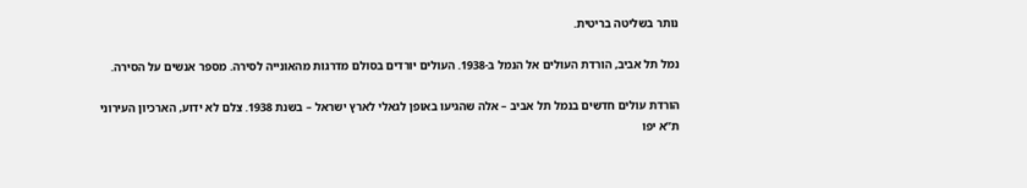נותר בשליטה בריטית.

נמל תל אביב, הורדת העולים אל הנמל ב-1938. העולים יורדים בסולם מדרגות מהאונייה לסירה. מספר אנשים על הסירה.

הורדת עולים חדשים בנמל תל אביב – אלה שהגיעו באופן לגאלי לארץ ישראל – בשנת 1938. צלם לא ידוע, הארכיון העירוני ת”א יפו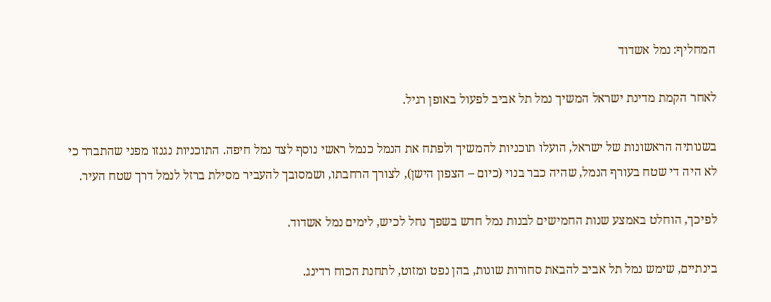המחליף: נמל אשדוד

לאחר הקמת מדינת ישראל המשיך נמל תל אביב לפעול באופן רגיל.

בשנותיה הראשונות של ישראל, הועלו תוכניות להמשיך ולפתח את הנמל כנמל ראשי נוסף לצד נמל חיפה. התוכניות נגנזו מפני שהתברר כי לא היה די שטח בעורף הנמל, שהיה כבר בנוי (כיום – הצפון הישן), לצורך הרחבתו, ושמסובך להעביר מסילת ברזל לנמל דרך שטח העיר.

לפיכך, הוחלט באמצע שנות החמישים לבנות נמל חדש בשפך נחל לכיש, לימים נמל אשדוד.

בינתיים, שימש נמל תל אביב להבאת סחורות שונות, בהן נפט ומזוט, לתחנת הכוח רדינג.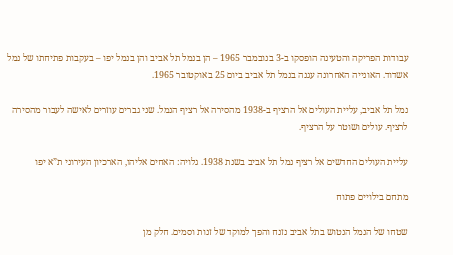עבודות הפריקה והטעינה הופסקו ב-3 בנובמבר 1965 – הן בנמל תל אביב והן בנמל יפו – בעקבות פתיחתו של נמל אשדוד. האונייה האחרונה עגנה בנמל תל אביב ביום 25 באוקטובר 1965.

נמל תל אביב, עליית העולים אל הרציף ב-1938 מהסירה אל רציף הנמל. שני גברים עוזרים לאישה לעבור מהסירה לרציף. עולים ושוטר על הרציף.

עליית העולים החדשים אל רציף נמל תל אביב בשנת 1938. גלויה: האחים אליהו, הארכיון העירוני ת”א יפו

מתחם בילויים פתוח

שטחו של הנמל הנטוש בתל אביב נזנח והפך למוקד של זנות וסמים. חלק מן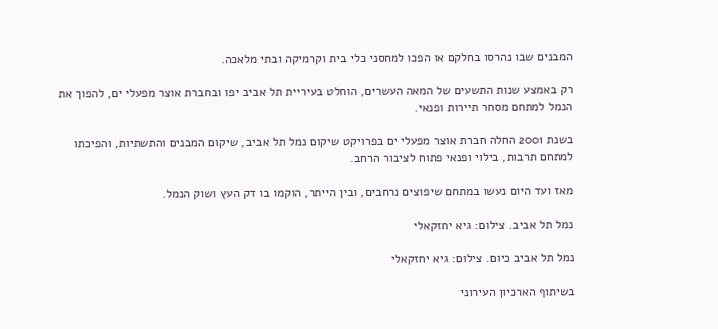המבנים שבו נהרסו בחלקם או הפכו למחסני כלי בית וקרמיקה ובתי מלאכה.

רק באמצע שנות התשעים של המאה העשרים, הוחלט בעיריית תל אביב יפו ובחברת אוצר מפעלי ים, להפוך את הנמל למתחם מסחר תיירות ופנאי.

בשנת 2001 החלה חברת אוצר מפעלי ים בפרויקט שיקום נמל תל אביב, שיקום המבנים והתשתיות, והפיכתו למתחם תרבות, בילוי ופנאי פתוח לציבור הרחב.

מאז ועד היום נעשו במתחם שיפוצים נרחבים, ובין הייתר, הוקמו בו דק העץ ושוק הנמל.

נמל תל אביב. צילום: גיא יחזקאלי

נמל תל אביב כיום. צילום: גיא יחזקאלי

בשיתוף הארכיון העירוני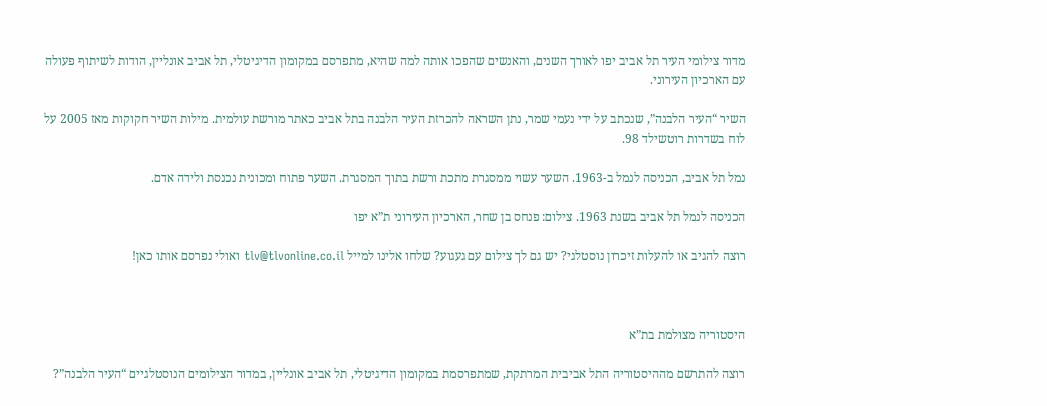מדור צילומי העיר תל אביב יפו לאורך השנים, והאנשים שהפכו אותה למה שהיא, מתפרסם במקומון הדיגיטלי, תל אביב אונליין, הודות לשיתוף פעולה עם הארכיון העירוני.

השיר “העיר הלבנה”, שנכתב על ידי נעמי שמר, נתן השראה להכרזת העיר הלבנה בתל אביב כאתר מורשת עולמית. מילות השיר חקוקות מאז 2005 על לוח בשדרות רוטשילד 98.

נמל תל אביב, הכניסה לנמל ב-1963. השער עשוי ממסגרת מתכת ורשת בתוך המסגרת. השער פתוח ומכונית נכנסת ולידה אדם.

הכניסה לנמל תל אביב בשנת 1963. צילום: פנחס בן שחר, הארכיון העירוני ת”א יפו

רוצה להגיב או להעלות זיכרון נוסטלגי? יש גם לך צילום עם געגוע? שלחו אלינו למייל tlv@tlvonline.co.il ואולי נפרסם אותו כאן!



היסטוריה מצולמת בת”א

רוצה להתרשם מההיסטוריה התל אביבית המרתקת, שמתפרסמת במקומון הדיגיטלי, תל אביב אונליין, במדור הצילומים הנוסטלגיים “העיר הלבנה”?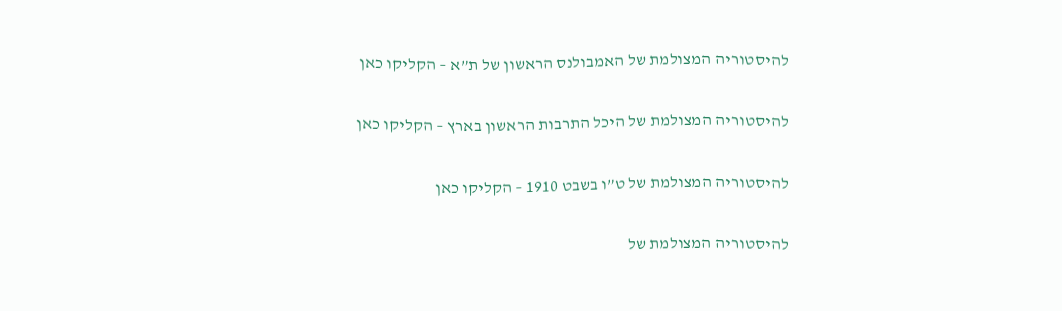להיסטוריה המצולמת של האמבולנס הראשון של ת”א – הקליקו כאן

להיסטוריה המצולמת של היכל התרבות הראשון בארץ – הקליקו כאן

להיסטוריה המצולמת של ט”ו בשבט 1910 – הקליקו כאן

להיסטוריה המצולמת של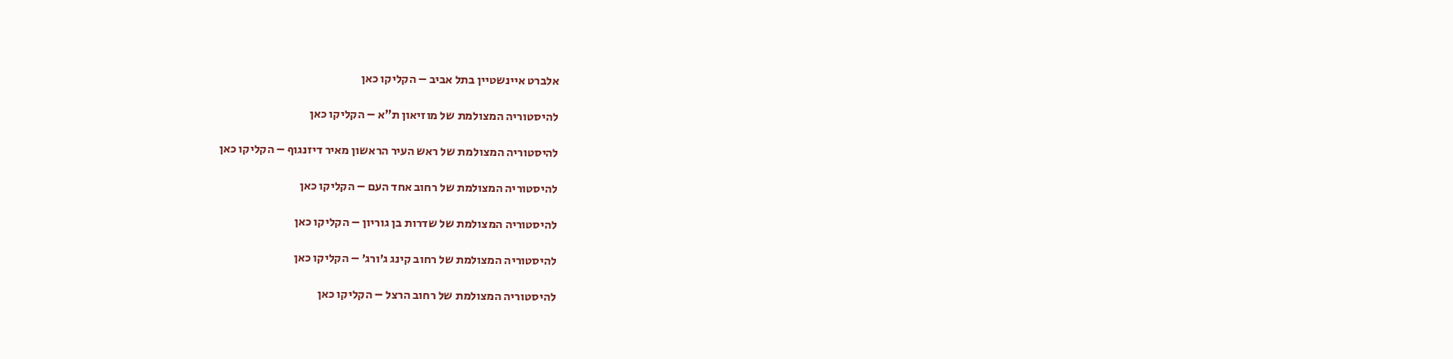אלברט איינשטיין בתל אביב – הקליקו כאן

להיסטוריה המצולמת של מוזיאון ת”א – הקליקו כאן

להיסטוריה המצולמת של ראש העיר הראשון מאיר דיזנגוף – הקליקו כאן

להיסטוריה המצולמת של רחוב אחד העם – הקליקו כאן

להיסטוריה המצולמת של שדרות בן גוריון – הקליקו כאן

להיסטוריה המצולמת של רחוב קינג ג׳ורג׳ – הקליקו כאן

להיסטוריה המצולמת של רחוב הרצל – הקליקו כאן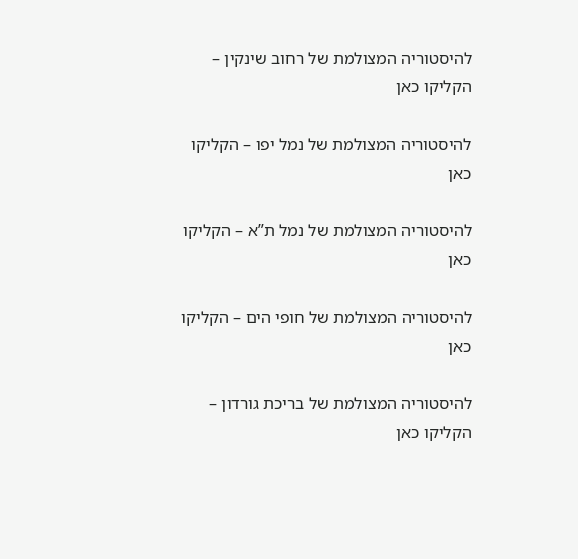להיסטוריה המצולמת של רחוב שינקין – הקליקו כאן

להיסטוריה המצולמת של נמל יפו – הקליקו כאן

להיסטוריה המצולמת של נמל ת”א – הקליקו כאן

להיסטוריה המצולמת של חופי הים – הקליקו כאן

להיסטוריה המצולמת של בריכת גורדון – הקליקו כאן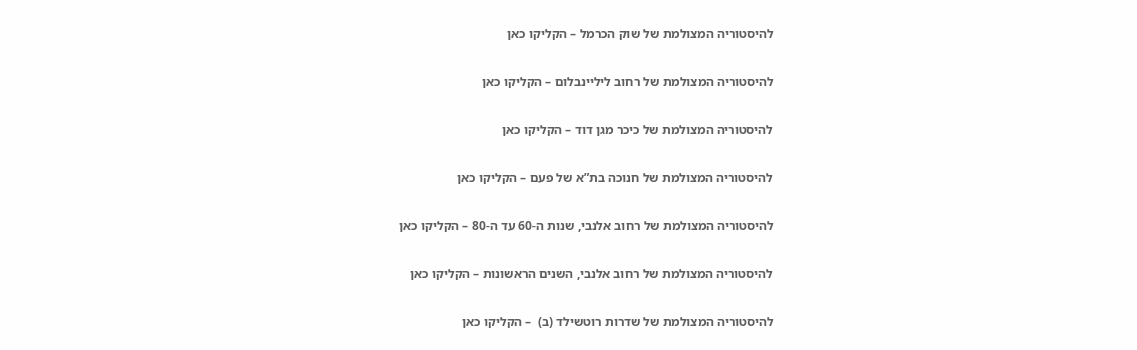להיסטוריה המצולמת של שוק הכרמל – הקליקו כאן

להיסטוריה המצולמת של רחוב ליליינבלום – הקליקו כאן

להיסטוריה המצולמת של כיכר מגן דוד – הקליקו כאן

להיסטוריה המצולמת של חנוכה בת”א של פעם – הקליקו כאן

להיסטוריה המצולמת של רחוב אלנבי, שנות ה-60 עד ה-80 – הקליקו כאן

להיסטוריה המצולמת של רחוב אלנבי, השנים הראשונות – הקליקו כאן

להיסטוריה המצולמת של שדרות רוטשילד (ב)  – הקליקו כאן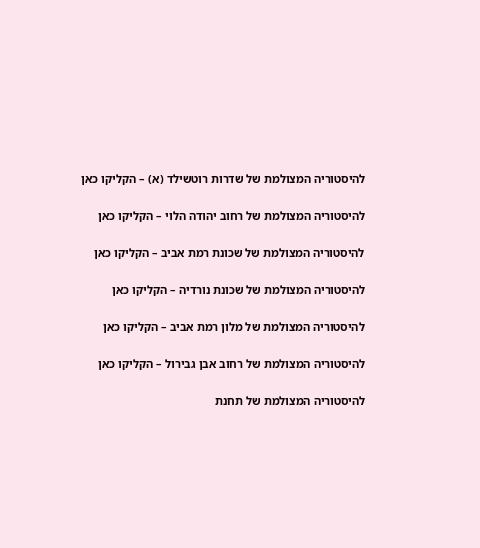להיסטוריה המצולמת של שדרות רוטשילד (א) – הקליקו כאן

להיסטוריה המצולמת של רחוב יהודה הלוי – הקליקו כאן

להיסטוריה המצולמת של שכונת רמת אביב – הקליקו כאן

להיסטוריה המצולמת של שכונת נורדיה – הקליקו כאן

להיסטוריה המצולמת של מלון רמת אביב – הקליקו כאן

להיסטוריה המצולמת של רחוב אבן גבירול – הקליקו כאן

להיסטוריה המצולמת של תחנת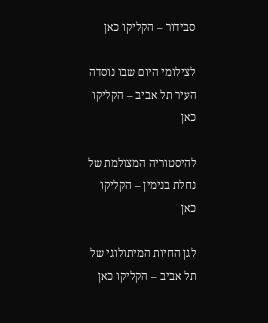סבידור – הקליקו כאן

לצילומי היום שבו נוסדה העיר תל אביב – הקליקו כאן

להיסטוריה המצולמת של נחלת בנימין – הקליקו כאן

לגן החיות המיתולוגי של תל אביב – הקליקו כאן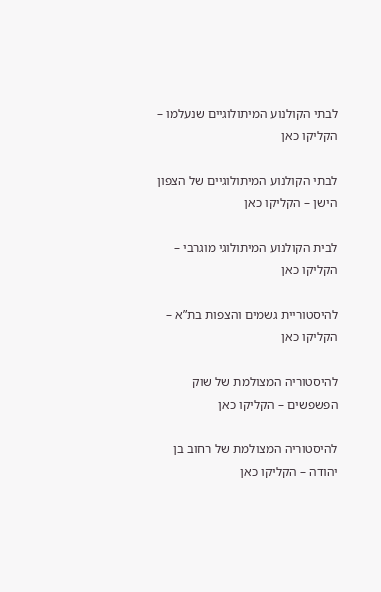לבתי הקולנוע המיתולוגיים שנעלמו – הקליקו כאן

לבתי הקולנוע המיתולוגיים של הצפון הישן – הקליקו כאן

לבית הקולנוע המיתולוגי מוגרבי – הקליקו כאן

להיסטוריית גשמים והצפות בת”א – הקליקו כאן

להיסטוריה המצולמת של שוק הפשפשים – הקליקו כאן

להיסטוריה המצולמת של רחוב בן יהודה – הקליקו כאן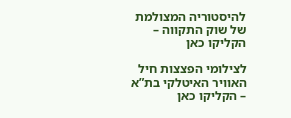להיסטוריה המצולמת של שוק התקווה – הקליקו כאן

לצילומי הפצצות חיל האוויר האיטלקי בת”א – הקליקו כאן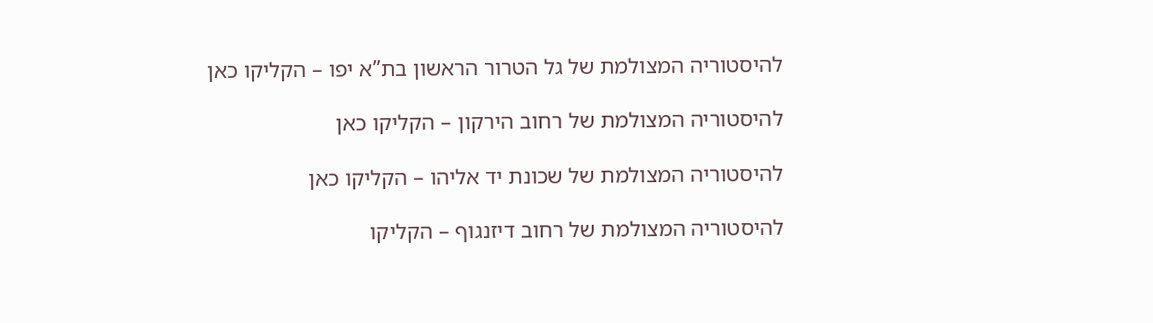להיסטוריה המצולמת של גל הטרור הראשון בת”א יפו – הקליקו כאן

להיסטוריה המצולמת של רחוב הירקון – הקליקו כאן

להיסטוריה המצולמת של שכונת יד אליהו – הקליקו כאן

להיסטוריה המצולמת של רחוב דיזנגוף – הקליקו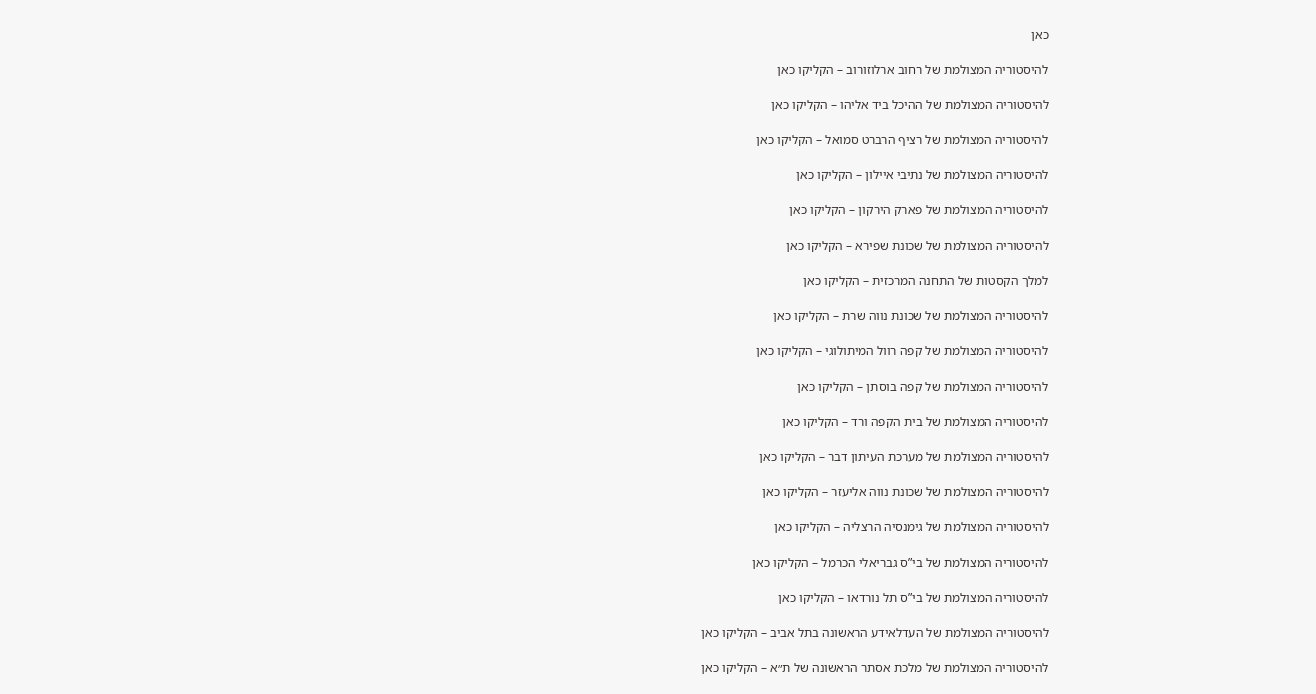כאן

להיסטוריה המצולמת של רחוב ארלוזורוב – הקליקו כאן

להיסטוריה המצולמת של ההיכל ביד אליהו – הקליקו כאן

להיסטוריה המצולמת של רציף הרברט סמואל – הקליקו כאן

להיסטוריה המצולמת של נתיבי איילון – הקליקו כאן

להיסטוריה המצולמת של פארק הירקון – הקליקו כאן

להיסטוריה המצולמת של שכונת שפירא – הקליקו כאן

למלך הקסטות של התחנה המרכזית – הקליקו כאן

להיסטוריה המצולמת של שכונת נווה שרת – הקליקו כאן

להיסטוריה המצולמת של קפה רוול המיתולוגי – הקליקו כאן

להיסטוריה המצולמת של קפה בוסתן – הקליקו כאן

להיסטוריה המצולמת של בית הקפה ורד – הקליקו כאן

להיסטוריה המצולמת של מערכת העיתון דבר – הקליקו כאן

להיסטוריה המצולמת של שכונת נווה אליעזר – הקליקו כאן

להיסטוריה המצולמת של גימנסיה הרצליה – הקליקו כאן

להיסטוריה המצולמת של בי”ס גבריאלי הכרמל – הקליקו כאן

להיסטוריה המצולמת של בי”ס תל נורדאו – הקליקו כאן

להיסטוריה המצולמת של העדלאידע הראשונה בתל אביב – הקליקו כאן

להיסטוריה המצולמת של מלכת אסתר הראשונה של ת״א – הקליקו כאן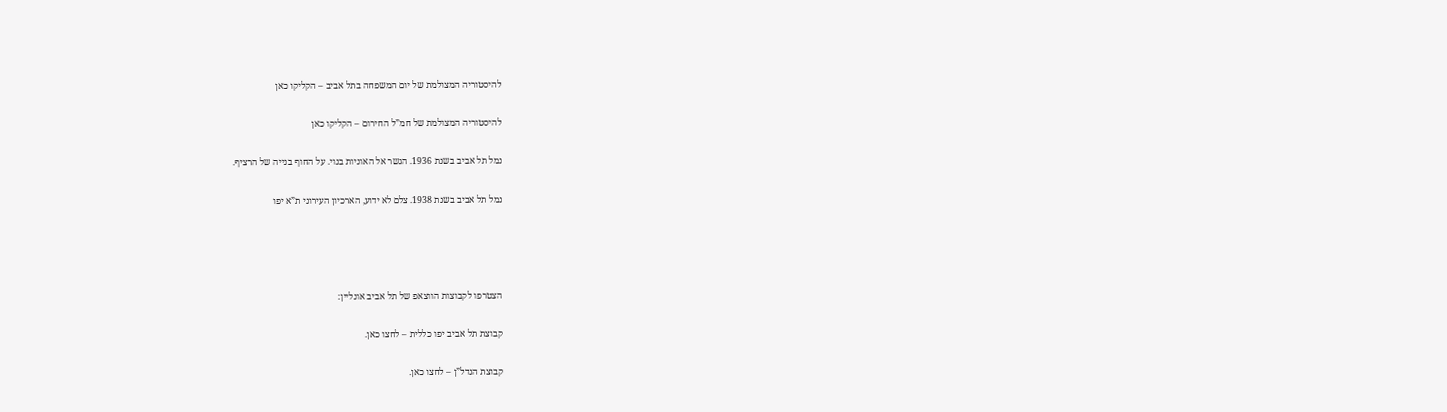להיסטוריה המצולמת של יום המשפחה בתל אביב – הקליקו כאן

להיסטוריה המצולמת של חמ”ל החירום – הקליקו כאן

נמל תל אביב בשנת 1936. הגשר אל האוניות בנוי. על החוף בנייה של הרציף.

נמל תל אביב בשנת 1938. צלם לא ידוע, הארכיון העירוני ת”א יפו




הצטרפו לקבוצות הווצאפ של תל אביב אונליין:

קבוצת תל אביב יפו כללית – לחצו כאן.

קבוצת הנדל”ן – לחצו כאן.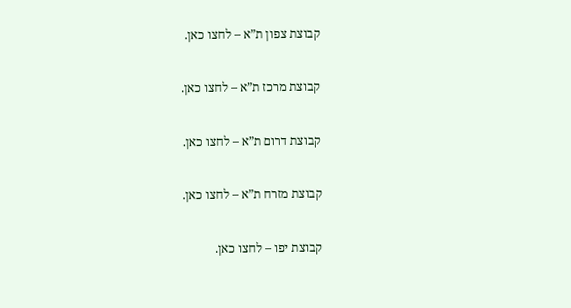קבוצת צפון ת”א – לחצו כאן.

קבוצת מרכז ת”א – לחצו כאן.

קבוצת דרום ת”א – לחצו כאן.

קבוצת מזרח ת”א – לחצו כאן.

קבוצת יפו – לחצו כאן.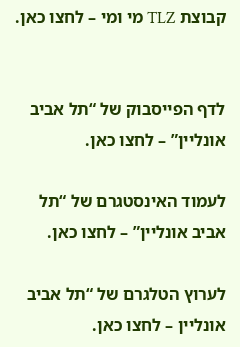קבוצת TLZ מי ומי – לחצו כאן.


לדף הפייסבוק של “תל אביב אונליין” – לחצו כאן.

לעמוד האינסטגרם של “תל אביב אונליין” – לחצו כאן.

לערוץ הטלגרם של “תל אביב אונליין – לחצו כאן.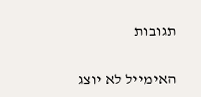תגובות

האימייל לא יוצג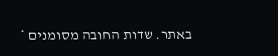באתר. שדות החובה מסומנים *